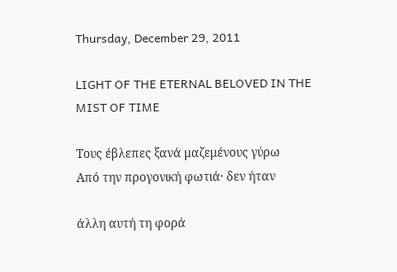Thursday, December 29, 2011

LIGHT OF THE ETERNAL BELOVED IN THE MIST OF TIME

Τους έβλεπες ξανά μαζεμένους γύρω
Από την προγονική φωτιά· δεν ήταν

άλλη αυτή τη φορά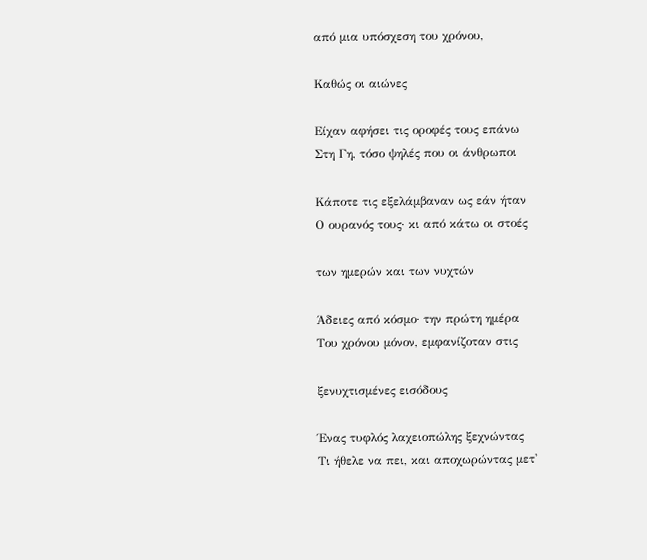από μια υπόσχεση του χρόνου,

Καθώς οι αιώνες

Είχαν αφήσει τις οροφές τους επάνω
Στη Γη, τόσο ψηλές που οι άνθρωποι

Κάποτε τις εξελάμβαναν ως εάν ήταν
Ο ουρανός τους· κι από κάτω οι στοές

των ημερών και των νυχτών

Άδειες από κόσμο· την πρώτη ημέρα
Του χρόνου μόνον, εμφανίζοταν στις

ξενυχτισμένες εισόδους

Ένας τυφλός λαχειοπώλης ξεχνώντας
Τι ήθελε να πει, και αποχωρώντας μετ'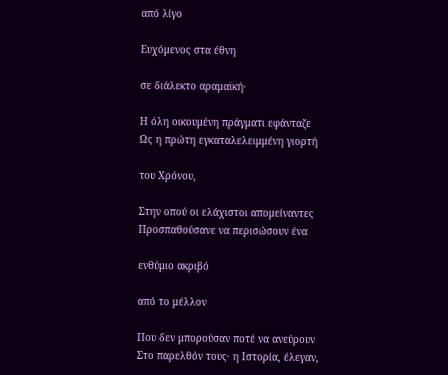από λίγο

Ευχόμενος στα έθνη

σε διάλεκτο αραμαϊκή·

Η όλη οικουμένη πράγματι εφάνταζε
Ως η πρώτη εγκαταλελειμμένη γιορτή

του Χρόνου,

Στην οπού οι ελάχιστοι απομείναντες
Προσπαθούσανε να περισώσουν ένα

ενθύμιο ακριβό

από το μέλλον

Που δεν μπορούσαν ποτέ να ανεύρουν
Στο παρελθόν τους· η Ιστορία, έλεγαν,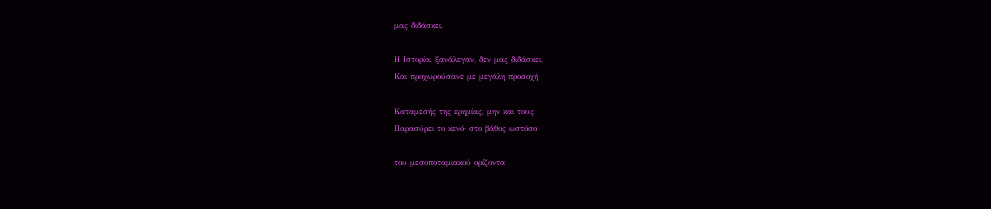μας διδάσκει,

Η Ιστορία, ξανάλεγαν, δεν μας διδάσκει,
Και προχωρούσανε με μεγάλη προσοχή

Καταμεσής της ερημίας, μην και τους
Παρασύρει το κενό· στο βάθος ωστόσο

του μεσοποταμιακού ορίζοντα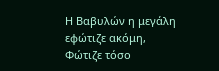Η Βαβυλών η μεγάλη εφώτιζε ακόμη,
Φώτιζε τόσο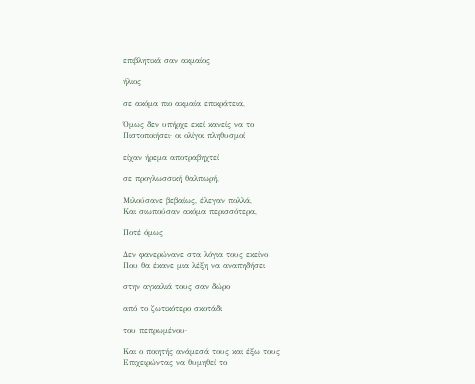επιβλητικά σαν ακμαίος

ήλιος

σε ακόμα πιο ακμαία επικράτεια,

Όμως δεν υπήρχε εκεί κανείς να το
Πιστοποιήσει· οι ολίγοι πληθυσμοί

είχαν ήρεμα αποτραβηχτεί

σε προγλωσσική θαλπωρή,

Μιλούσανε βεβαίως, έλεγαν πολλά,
Και σιωπούσαν ακόμα περισσότερα,

Ποτέ όμως

Δεν φανερώνανε στα λόγια τους εκείνο
Που θα έκανε μια λέξη να αναπηδήσει

στην αγκαλιά τους σαν δώρο

από το ζωτικότερο σκοτάδι

του πεπρωμένου·

Και ο ποιητής ανάμεσά τους και έξω τους
Επιχειρώντας να θυμηθεί το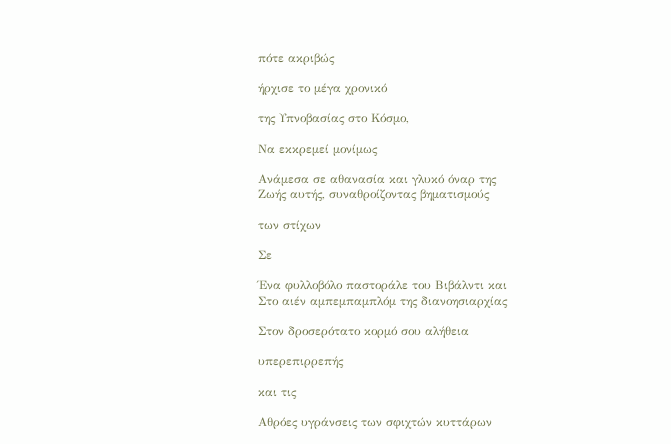πότε ακριβώς

ήρχισε το μέγα χρονικό

της Υπνοβασίας στο Κόσμο,

Να εκκρεμεί μονίμως

Ανάμεσα σε αθανασία και γλυκό όναρ της
Ζωής αυτής, συναθροίζοντας βηματισμούς

των στίχων

Σε

Ένα φυλλοβόλο παστοράλε του Βιβάλντι και
Στο αιέν αμπεμπαμπλόμ της διανοησιαρχίας

Στον δροσερότατο κορμό σου αλήθεια

υπερεπιρρεπής

και τις

Αθρόες υγράνσεις των σφιχτών κυττάρων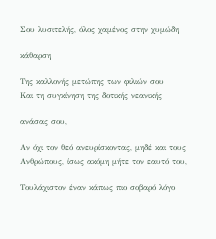Σου λυσιτελής, όλος χαμένος στην χυμώδη

κάθαρση

Της καλλονής μετώπης των φιλιών σου
Και τη συγκίνηση της δοτικής νεανικής

ανάσας σου,

Αν όχι τον θεό ανευρίσκοντας, μηδέ και τους
Ανθρώπους, ίσως ακόμη μήτε τον εαυτό του,

Τουλάχιστον έναν κάπως πιο σοβαρό λόγο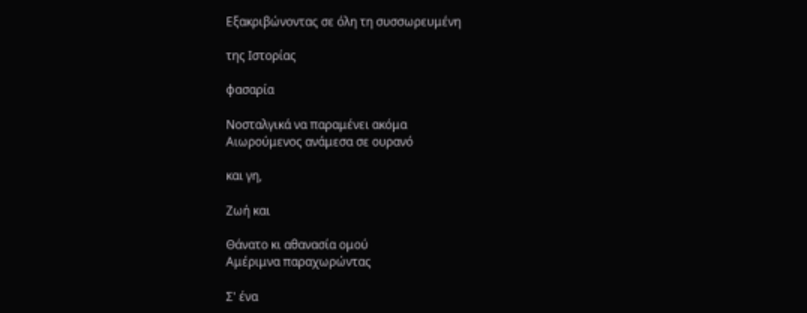Εξακριβώνοντας σε όλη τη συσσωρευμένη

της Ιστορίας

φασαρία

Νοσταλγικά να παραμένει ακόμα
Αιωρούμενος ανάμεσα σε ουρανό

και γη,

Ζωή και

Θάνατο κι αθανασία ομού
Αμέριμνα παραχωρώντας

Σ' ένα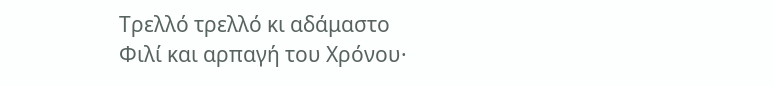Τρελλό τρελλό κι αδάμαστο
Φιλί και αρπαγή του Χρόνου·